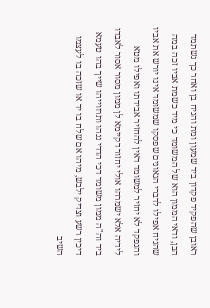ראובן שהפקיד פקדון ביד שמעון ומת והניח בן ואחר כך נשתמד הבן, ודאי הממון הוא של המשומד כי מיד כשמת אביו זכה במה שהניח אפילו לדברי הגאונים שפסקו שמשומד אינו יורש את אביו והנפקד לא יחזיר למשומד דאין להחזיר אבידתו ואפילו מטא לידיה אלא ישמרהו אולי יחזור דקיימא לן ממון מסור אסור לאבדו ביד וה"ה ממון משומד דכי הדדי ננהו ותרווייהו שייך בהו טעמא דיכין רשע וצדיק ילבש, מיהו אם שלח בו יד או שזכה בו לעצמו השיב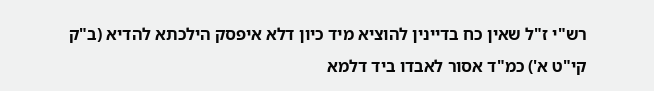רש"י ז"ל שאין כח בדיינין להוציא מיד כיון דלא איפסק הילכתא להדיא (ב"ק קי"ט א') כמ"ד אסור לאבדו ביד דלמא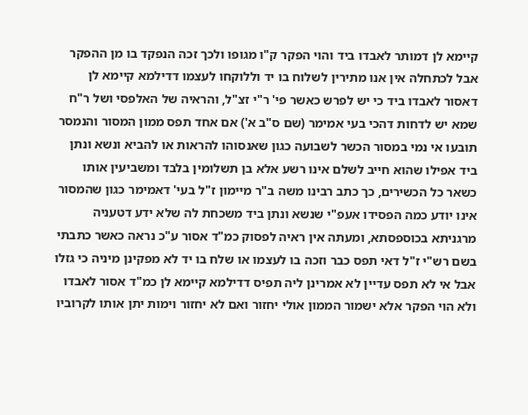קיימא לן דמותר לאבדו ביד והוי הפקר ק"ו מגופו ולכך זכה הנפקד בו מן ההפקר אבל לכתחלה אין אנו מתירין לשלוח בו יד וללוקחו לעצמו דדילמא קיימא לן דאסור לאבדו ביד כי יש לפרש כאשר פי' ר"י זצ"ל, והראיה של האלפסי ושל ר"ח שמא יש לדחות דהכי בעי אמימר (שם ס"ב א') אם אחד תפס ממון המסור והנמסר תובעו אי נמי במסור הכשר לשבועה כגון שאנסוהו להראות או להביא ונשא ונתן ביד אפילו שהוא חייב לשלם אינו רשע אלא בן תשלומין בלבד ומשביעין אותו כשאר כל הכשירים, כך כתב רבינו משה ב"ר מיימון ז"ל בעי' דאמימר כגון שהמסור אינו יודע כמה הפסידו אעפ"י שנשא ונתן ביד משכחת לה שלא ידע דטעניה מרגניתא בכוספסתא, ומעתה אין ראיה לפסוק כמ"ד אסור ע"כ נראה כאשר כתבתי בשם רש"י ז"ל דאי תפס כבר וזכה בו לעצמו או שלח בו יד לא מפקינן מיניה כי גזלו אבל אי לא תפס עדיין לא אמרינן ליה תפיס דדילמא קיימא לן כמ"ד אסור לאבדו ולא הוי הפקר אלא ישמור הממון אולי יחזור ואם לא יחזור וימות יתן אותו לקרוביו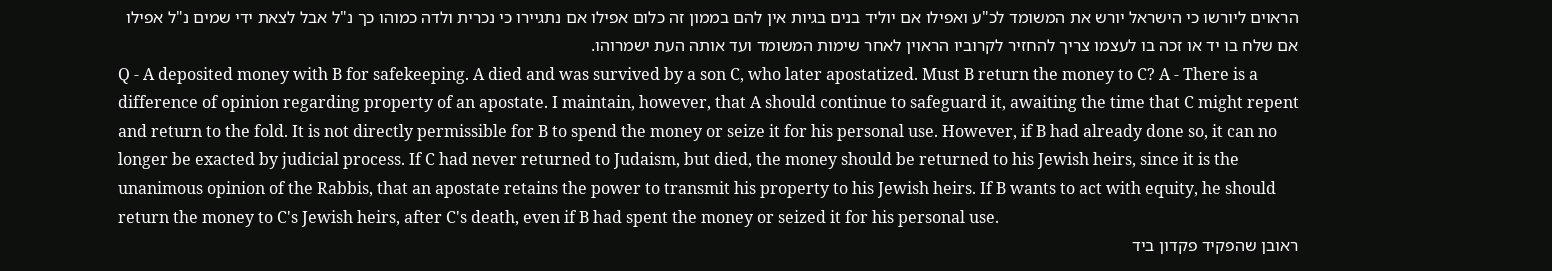הראוים ליורשו כי הישראל יורש את המשומד לכ"ע ואפילו אם יוליד בנים בגיות אין להם בממון זה כלום אפילו אם נתגיירו כי נכרית ולדה כמוהו כך נ"ל אבל לצאת ידי שמים נ"ל אפילו אם שלח בו יד או זכה בו לעצמו צריך להחזיר לקרוביו הראוין לאחר שימות המשומד ועד אותה העת ישמרוהו.
Q - A deposited money with B for safekeeping. A died and was survived by a son C, who later apostatized. Must B return the money to C? A - There is a difference of opinion regarding property of an apostate. I maintain, however, that A should continue to safeguard it, awaiting the time that C might repent and return to the fold. It is not directly permissible for B to spend the money or seize it for his personal use. However, if B had already done so, it can no longer be exacted by judicial process. If C had never returned to Judaism, but died, the money should be returned to his Jewish heirs, since it is the unanimous opinion of the Rabbis, that an apostate retains the power to transmit his property to his Jewish heirs. If B wants to act with equity, he should return the money to C's Jewish heirs, after C's death, even if B had spent the money or seized it for his personal use.
ראובן שהפקיד פקדון ביד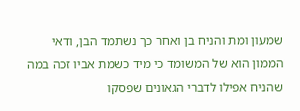שמעון ומת והניח בן ואחר כך נשתמד הבן, ודאי הממון הוא של המשומד כי מיד כשמת אביו זכה במה שהניח אפילו לדברי הגאונים שפסקו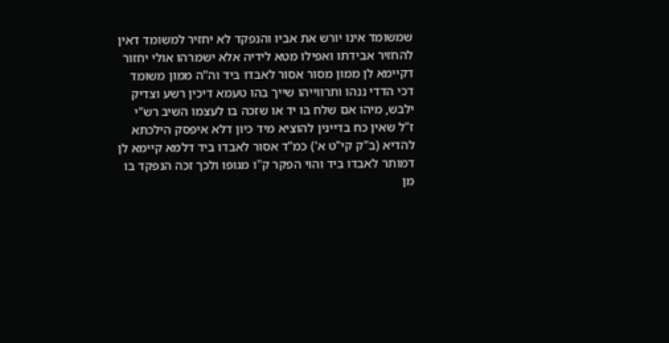שמשומד אינו יורש את אביו והנפקד לא יחזיר למשומד דאין להחזיר אבידתו ואפילו מטא לידיה אלא ישמרהו אולי יחזור דקיימא לן ממון מסור אסור לאבדו ביד וה"ה ממון משומד דכי הדדי ננהו ותרווייהו שייך בהו טעמא דיכין רשע וצדיק ילבש, מיהו אם שלח בו יד או שזכה בו לעצמו השיב רש"י ז"ל שאין כח בדיינין להוציא מיד כיון דלא איפסק הילכתא להדיא (ב"ק קי"ט א') כמ"ד אסור לאבדו ביד דלמא קיימא לן דמותר לאבדו ביד והוי הפקר ק"ו מגופו ולכך זכה הנפקד בו מן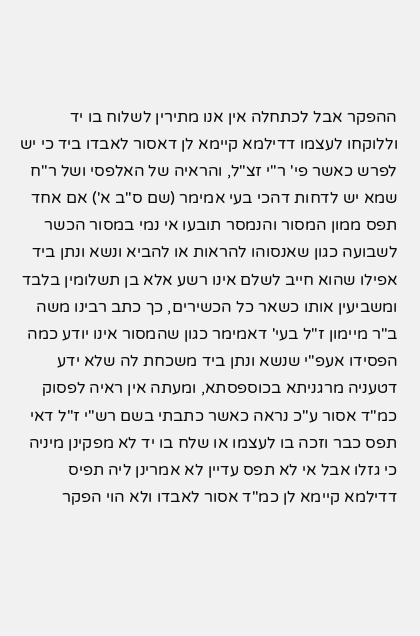ההפקר אבל לכתחלה אין אנו מתירין לשלוח בו יד וללוקחו לעצמו דדילמא קיימא לן דאסור לאבדו ביד כי יש לפרש כאשר פי' ר"י זצ"ל, והראיה של האלפסי ושל ר"ח שמא יש לדחות דהכי בעי אמימר (שם ס"ב א') אם אחד תפס ממון המסור והנמסר תובעו אי נמי במסור הכשר לשבועה כגון שאנסוהו להראות או להביא ונשא ונתן ביד אפילו שהוא חייב לשלם אינו רשע אלא בן תשלומין בלבד ומשביעין אותו כשאר כל הכשירים, כך כתב רבינו משה ב"ר מיימון ז"ל בעי' דאמימר כגון שהמסור אינו יודע כמה הפסידו אעפ"י שנשא ונתן ביד משכחת לה שלא ידע דטעניה מרגניתא בכוספסתא, ומעתה אין ראיה לפסוק כמ"ד אסור ע"כ נראה כאשר כתבתי בשם רש"י ז"ל דאי תפס כבר וזכה בו לעצמו או שלח בו יד לא מפקינן מיניה כי גזלו אבל אי לא תפס עדיין לא אמרינן ליה תפיס דדילמא קיימא לן כמ"ד אסור לאבדו ולא הוי הפקר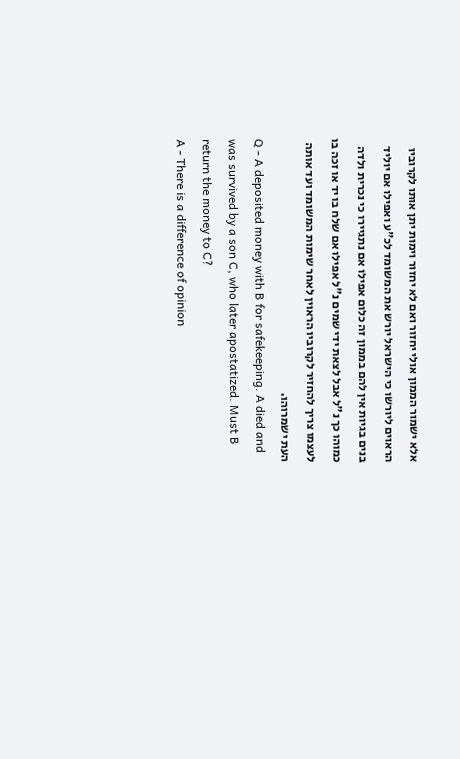אלא ישמור הממון אולי יחזור ואם לא יחזור וימות יתן אותו לקרוביו הראוים ליורשו כי הישראל יורש את המשומד לכ"ע ואפילו אם יוליד בנים בגיות אין להם בממון זה כלום אפילו אם נתגיירו כי נכרית ולדה כמוהו כך נ"ל אבל לצאת ידי שמים נ"ל אפילו אם שלח בו יד או זכה בו לעצמו צריך להחזיר לקרוביו הראוין לאחר שימות המשומד ועד אותה העת ישמרוהו.
Q - A deposited money with B for safekeeping. A died and was survived by a son C, who later apostatized. Must B return the money to C?
A - There is a difference of opinion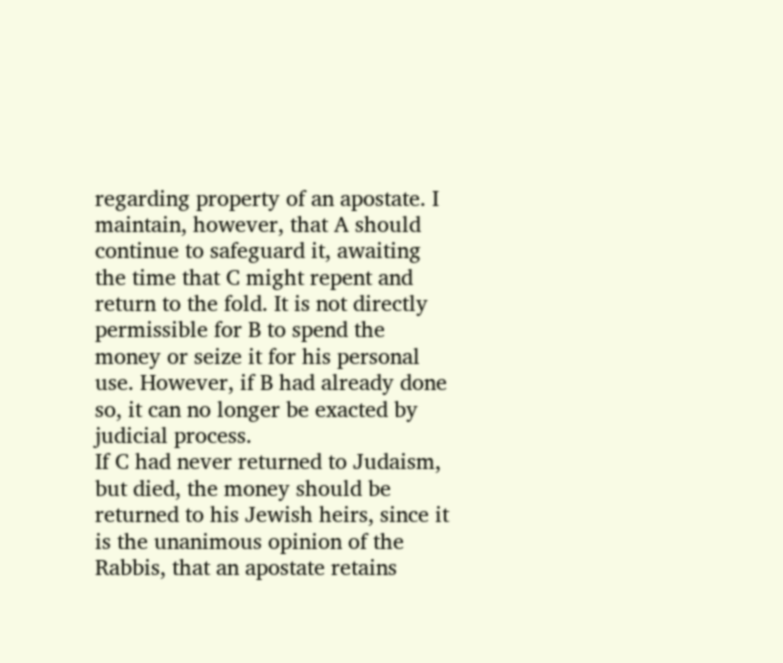regarding property of an apostate. I maintain, however, that A should continue to safeguard it, awaiting the time that C might repent and return to the fold. It is not directly permissible for B to spend the money or seize it for his personal use. However, if B had already done so, it can no longer be exacted by judicial process.
If C had never returned to Judaism, but died, the money should be returned to his Jewish heirs, since it is the unanimous opinion of the Rabbis, that an apostate retains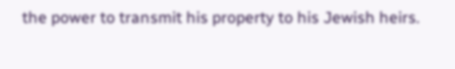the power to transmit his property to his Jewish heirs.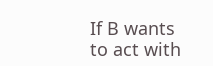If B wants to act with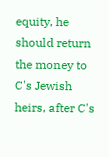equity, he should return the money to C's Jewish heirs, after C's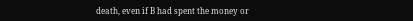death, even if B had spent the money or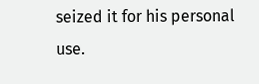seized it for his personal use.